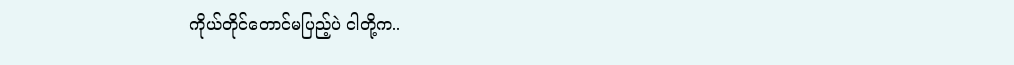ကိုယ်တိုင်တောင်မပြည့်ပဲ ငါတို့က..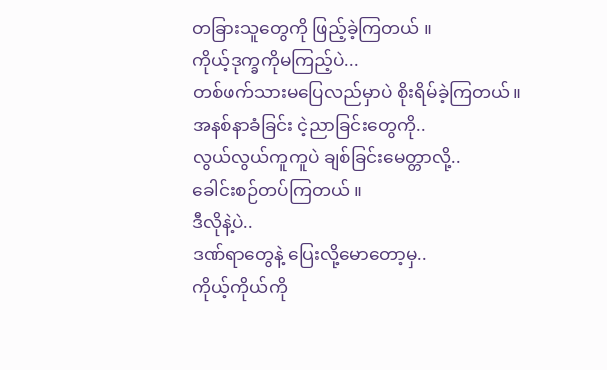တခြားသူတွေကို ဖြည့်ခဲ့ကြတယ် ။
ကိုယ့်ဒုက္ခကိုမကြည့်ပဲ...
တစ်ဖက်သားမပြေလည်မှာပဲ စိုးရိမ်ခဲ့ကြတယ်။
အနစ်နာခံခြင်း ငဲ့ညာခြင်းတွေကို..
လွယ်လွယ်ကူကူပဲ ချစ်ခြင်းမေတ္တာလို့..
ခေါင်းစဉ်တပ်ကြတယ် ။
ဒီလိုနဲ့ပဲ..
ဒဏ်ရာတွေနဲ့ ပြေးလို့မောတော့မှ..
ကိုယ့်ကိုယ်ကို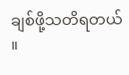ချစ်ဖို့သတိရတယ် ။